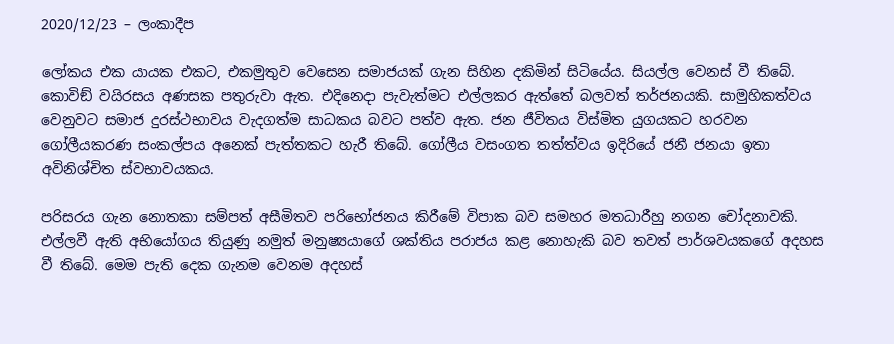2020/12/23 – ලංකාදීප

ලෝකය එක යායක එකට, එකමුතුව වෙසෙන සමාජයක් ගැන සිහින දකිමින් සිටියේය. සියල්ල වෙනස් වී තිබේ. කොවිඞ් වයිරසය අණසක පතුරුවා ඇත. එදිනෙදා පැවැත්මට එල්ලකර ඇත්තේ බලවත් තර්ජනයකි. සාමුහිකත්වය වෙනුවට සමාජ දුරස්ථභාවය වැදගත්ම සාධකය බවට පත්ව ඇත. ජන ජීවිතය විස්මිත යුගයකට හරවන ගෝලීයකරණ සංකල්පය අනෙක් පැත්තකට හැරී තිබේ. ගෝලීය වසංගත තත්ත්වය ඉදිරියේ ජනී ජනයා ඉතා අවිනිශ්චිත ස්වභාවයකය.

පරිසරය ගැන නොතකා සම්පත් අසීමිතව පරිභෝජනය කිරීමේ විපාක බව සමහර මතධාරීහු නගන චෝදනාවකි. එල්ලවී ඇති අභියෝගය තියුණු නමුත් මනුෂ්‍යයාගේ ශක්තිය පරාජය කළ නොහැකි බව තවත් පාර්ශවයකගේ අදහස වී තිබේ. මෙම පැති දෙක ගැනම වෙනම අදහස්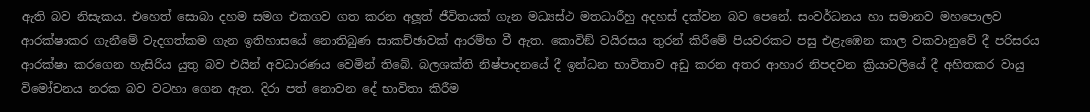ඇති බව නිසැකය. එහෙත් සොබා දහම සමග එකගව ගත කරන අලූත් ජීවිතයක් ගැන මධ්‍යස්ථ මතධාරීහු අදහස් දක්වන බව පෙනේ. සංවර්ධනය හා සමානව මහපොලව ආරක්ෂාකර ගැනීමේ වැදගත්කම ගැන ඉතිහාසයේ නොතිබුණ සාකච්ඡාවක් ආරම්භ වී ඇත. කොවිඞ් වයිරසය තුරන් කිරීමේ පියවරකට පසු එළැඹෙන කාල වකවානුවේ දී පරිසරය ආරක්ෂා කරගෙන හැසිරිය යුතු බව එයින් අවධාරණය වෙමින් තිබේ. බලශක්ති නිෂ්පාදනයේ දී ඉන්ධන භාවිතාව අඩු කරන අතර ආහාර නිපදවන ක්‍රියාවලියේ දී අහිතකර වායු විමෝචනය නරක බව වටහා ගෙන ඇත. දිරා පත් නොවන දේ භාවිතා කිරීම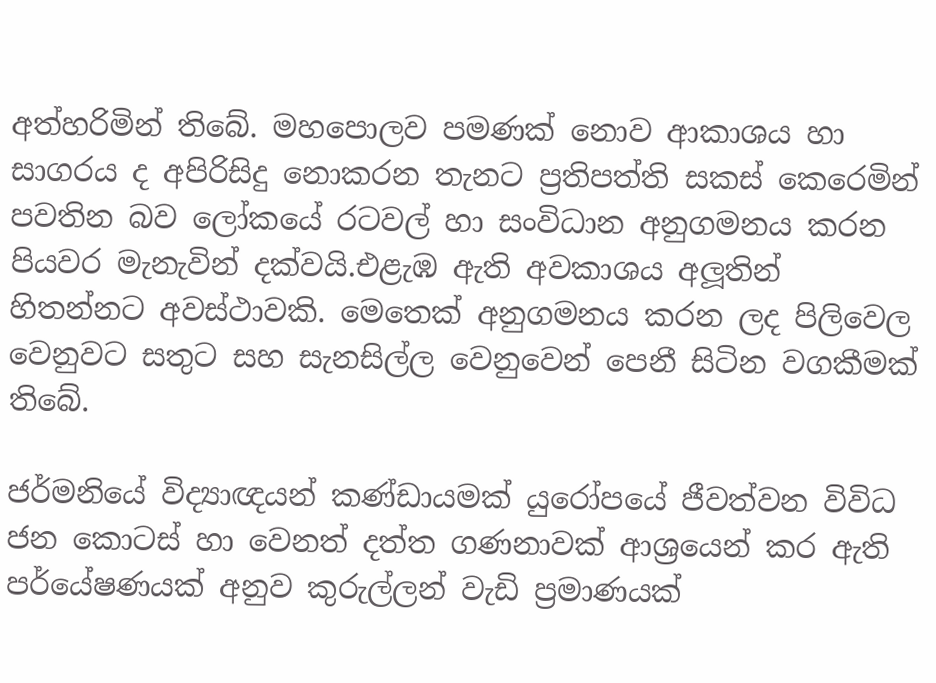අත්හරිමින් තිබේ. මහපොලව පමණක් නොව ආකාශය හා සාගරය ද අපිරිසිදු නොකරන තැනට ප්‍රතිපත්ති සකස් කෙරෙමින් පවතින බව ලෝකයේ රටවල් හා සංවිධාන අනුගමනය කරන පියවර මැනැවින් දක්වයි.එළැඹ ඇති අවකාශය අලූතින් හිතන්නට අවස්ථාවකි. මෙතෙක් අනුගමනය කරන ලද පිලිවෙල වෙනුවට සතුට සහ සැනසිල්ල වෙනුවෙන් පෙනී සිටින වගකීමක් තිබේ.

ජර්මනියේ විද්‍යාඥයන් කණ්ඩායමක් යුරෝපයේ ජීවත්වන විවිධ ජන කොටස් හා වෙනත් දත්ත ගණනාවක් ආශ්‍රයෙන් කර ඇති පර්යේෂණයක් අනුව කුරුල්ලන් වැඩි ප්‍රමාණයක්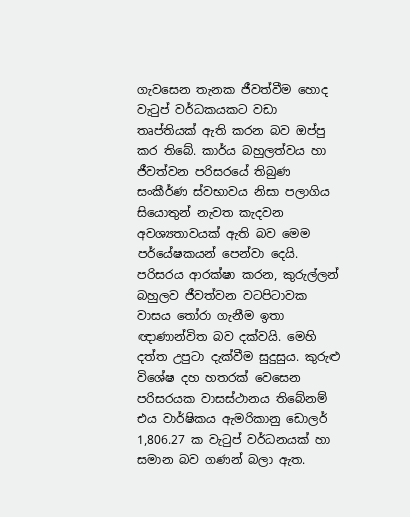ගැවසෙන තැනක ජීවත්වීම හොද වැටුප් වර්ධකයකට වඩා තෘප්තියක් ඇති කරන බව ඔප්පු කර තිබේ. කාර්ය බහුලත්වය හා ජීවත්වන පරිසරයේ තිබුණ සංකීර්ණ ස්වභාවය නිසා පලාගිය සියොතුන් නැවත කැදවන අවශ්‍යතාවයක් ඇති බව මෙම පර්යේෂකයන් පෙන්වා දෙයි. පරිසරය ආරක්ෂා කරන, කුරුල්ලන් බහුලව ජීවත්වන වටපිටාවක වාසය තෝරා ගැනීම ඉතා ඥාණාන්විත බව දක්වයි. මෙහි දත්ත උපුටා දැක්වීම සුදුසුය. කුරුළු විශේෂ දහ හතරක් වෙසෙන පරිසරයක වාසස්ථානය තිබේනම් එය වාර්ෂිකය ඇමරිකානු ඩොලර් 1,806.27 ක වැටුප් වර්ධනයක් හා සමාන බව ගණන් බලා ඇත.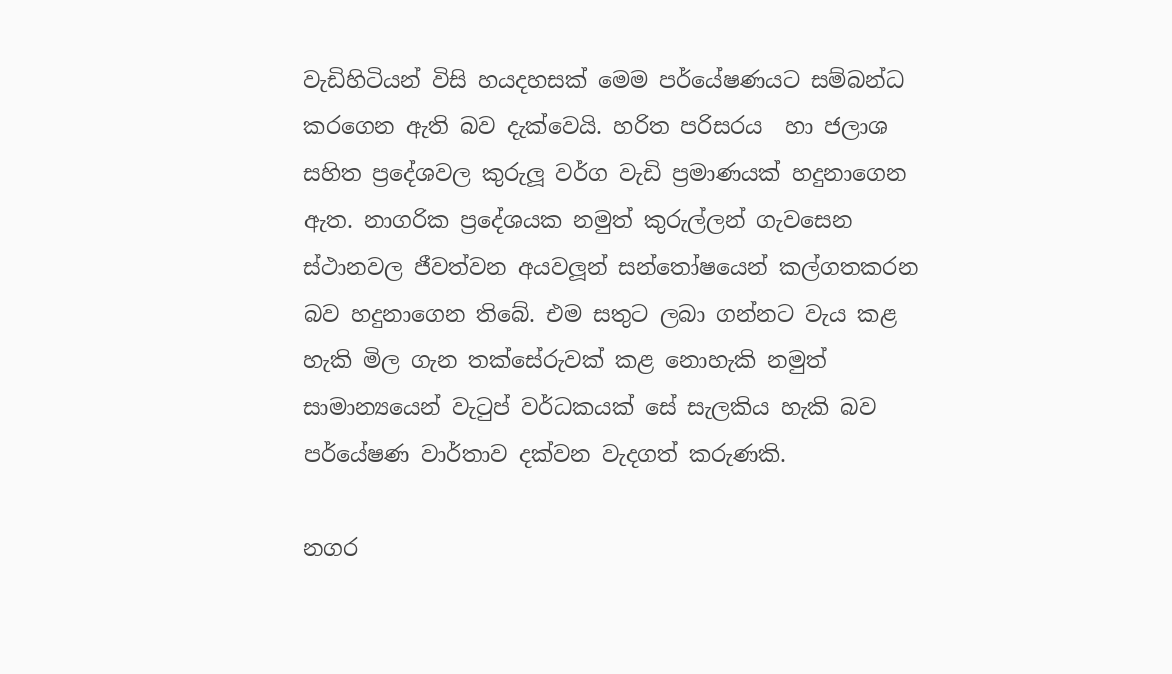වැඩිහිටියන් විසි හයදහසක් මෙම පර්යේෂණයට සම්බන්ධ කරගෙන ඇති බව දැක්වෙයි. හරිත පරිසරය  හා ජලාශ සහිත ප්‍රදේශවල කුරුලූ වර්ග වැඩි ප්‍රමාණයක් හදුනාගෙන ඇත. නාගරික ප්‍රදේශයක නමුත් කුරුල්ලන් ගැවසෙන ස්ථානවල ජීවත්වන අයවලූන් සන්තෝෂයෙන් කල්ගතකරන බව හදුනාගෙන තිබේ. එම සතුට ලබා ගන්නට වැය කළ හැකි මිල ගැන තක්සේරුවක් කළ නොහැකි නමුත් සාමාන්‍යයෙන් වැටුප් වර්ධකයක් සේ සැලකිය හැකි බව පර්යේෂණ වාර්තාව දක්වන වැදගත් කරුණකි.

නගර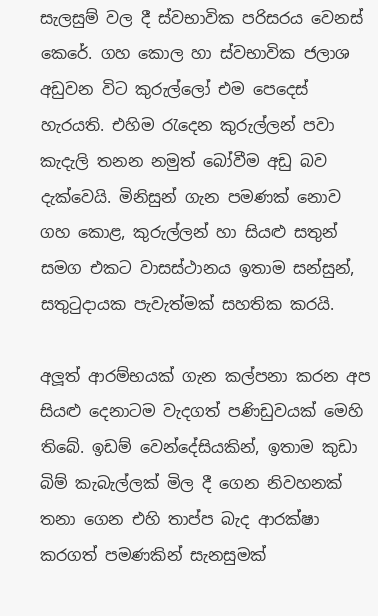සැලසුම් වල දී ස්වභාවික පරිසරය වෙනස් කෙරේ. ගහ කොල හා ස්වභාවික ජලාශ අඩුවන විට කුරුල්ලෝ එම පෙදෙස් හැරයති. එහිම රැදෙන කුරුල්ලන් පවා කැදැලි තනන නමුත් බෝවීම අඩු බව දැක්වෙයි. මිනිසුන් ගැන පමණක් නොව ගහ කොළ, කුරුල්ලන් හා සියළු සතුන් සමග එකට වාසස්ථානය ඉතාම සන්සුන්, සතුටුදායක පැවැත්මක් සහතික කරයි.

අලූත් ආරම්භයක් ගැන කල්පනා කරන අප සියළු දෙනාටම වැදගත් පණිඩුවයක් මෙහි තිබේ. ඉඩම් වෙන්දේසියකින්, ඉතාම කුඩා බිම් කැබැල්ලක් මිල දී ගෙන නිවහනක් තනා ගෙන එහි තාප්ප බැද ආරක්ෂා කරගත් පමණකින් සැනසුමක්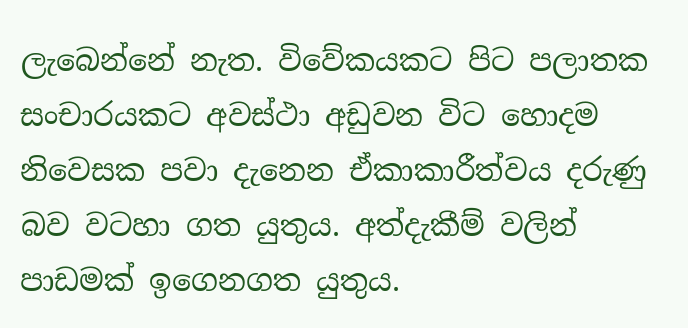ලැබෙන්නේ නැත. විවේකයකට පිට පලාතක සංචාරයකට අවස්ථා අඩුවන විට හොදම නිවෙසක පවා දැනෙන ඒකාකාරීත්වය දරුණු බව වටහා ගත යුතුය. අත්දැකීම් වලින් පාඩමක් ඉගෙනගත යුතුය.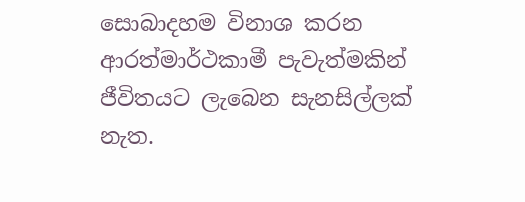සොබාදහම විනාශ කරන ආරත්මාර්ථකාමී පැවැත්මකින් ජීවිතයට ලැබෙන සැනසිල්ලක් නැත.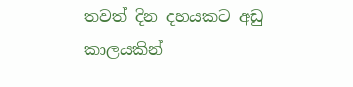තවත් දින දහයකට අඩු කාලයකින්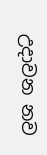උදාවන නව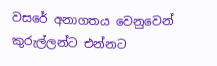වසරේ අනාගතය වෙනුවෙන් කුරුල්ලන්ට එන්නට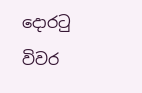දොරටු විවර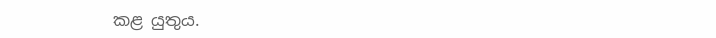කළ යුතුය.